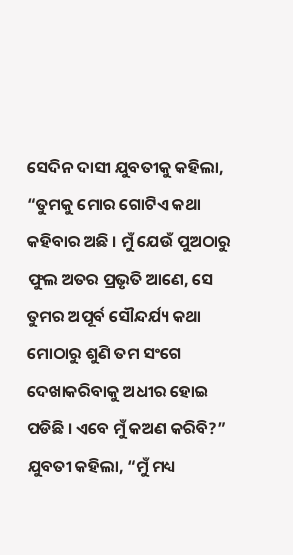ସେଦିନ ଦାସୀ ଯୁବତୀକୁ କହିଲା, “ତୁମକୁ ମୋର ଗୋଟିଏ କଥା କହିବାର ଅଛି । ମୁଁ ଯେଉଁ ପୁଅଠାରୁ ଫୁଲ ଅତର ପ୍ରଭୃତି ଆଣେ, ସେ ତୁମର ଅପୂର୍ବ ସୌନ୍ଦର୍ଯ୍ୟ କଥା ମୋଠାରୁ ଶୁଣି ତମ ସଂଗେ ଦେଖାକରିବାକୁ ଅଧୀର ହୋଇ ପଡିଛି । ଏବେ ମୁଁ କଅଣ କରିବି?”
ଯୁବତୀ କହିଲା, “ମୁଁ ମଧ୍ୟ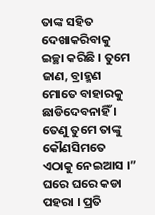ତାଙ୍କ ସହିତ ଦେଖାକରିବାକୁ ଇଚ୍ଛା କରିଛି । ତୁମେ ଜାଣ, ବ୍ରାହ୍ମଣ ମୋତେ ବାହାରକୁ ଛାଡିଦେବନାହିଁ । ତେଣୁ ତୁମେ ତାଙ୍କୁ କୌଣସିମତେ ଏଠାକୁ ନେଇଆସ ।”
ଘରେ ଘରେ କଡା ପହରା । ପ୍ରତି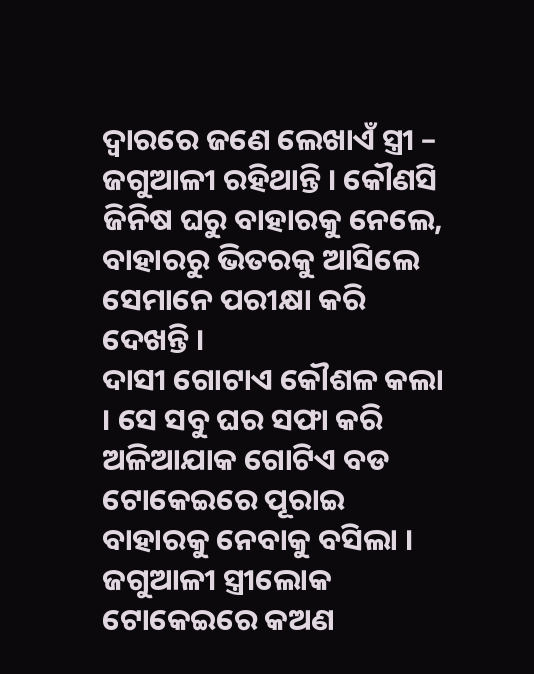ଦ୍ୱାରରେ ଜଣେ ଲେଖାଏଁ ସ୍ତ୍ରୀ – ଜଗୁଆଳୀ ରହିଥାନ୍ତି । କୌଣସି ଜିନିଷ ଘରୁ ବାହାରକୁ ନେଲେ, ବାହାରରୁ ଭିତରକୁ ଆସିଲେ ସେମାନେ ପରୀକ୍ଷା କରି ଦେଖନ୍ତି ।
ଦାସୀ ଗୋଟାଏ କୌଶଳ କଲା । ସେ ସବୁ ଘର ସଫା କରି ଅଳିଆଯାକ ଗୋଟିଏ ବଡ ଟୋକେଇରେ ପୂରାଇ ବାହାରକୁ ନେବାକୁ ବସିଲା । ଜଗୁଆଳୀ ସ୍ତ୍ରୀଲୋକ ଟୋକେଇରେ କଅଣ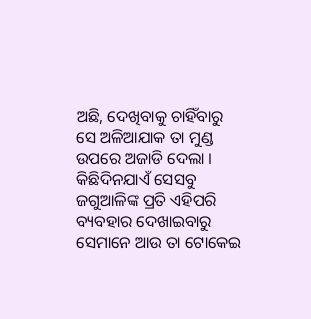ଅଛି, ଦେଖିବାକୁ ଚାହିଁବାରୁ ସେ ଅଳିଆଯାକ ତା ମୁଣ୍ଡ ଉପରେ ଅଜାଡି ଦେଲା । କିଛିଦିନଯାଏଁ ସେସବୁ ଜଗୁଆଳିଙ୍କ ପ୍ରତି ଏହିପରି ବ୍ୟବହାର ଦେଖାଇବାରୁ ସେମାନେ ଆଉ ତା ଟୋକେଇ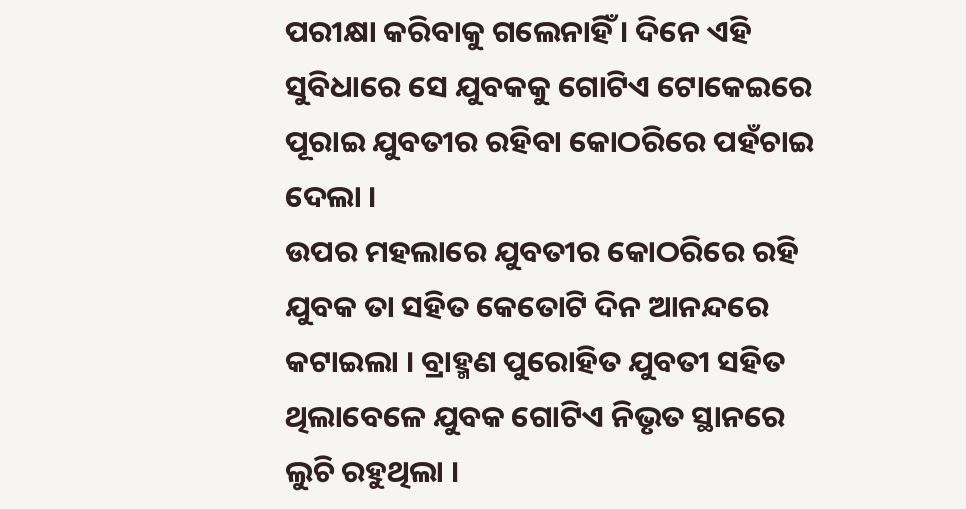ପରୀକ୍ଷା କରିବାକୁ ଗଲେନାହିଁ । ଦିନେ ଏହି ସୁବିଧାରେ ସେ ଯୁବକକୁ ଗୋଟିଏ ଟୋକେଇରେ ପୂରାଇ ଯୁବତୀର ରହିବା କୋଠରିରେ ପହଁଚାଇ ଦେଲା ।
ଉପର ମହଲାରେ ଯୁବତୀର କୋଠରିରେ ରହି ଯୁବକ ତା ସହିତ କେତୋଟି ଦିନ ଆନନ୍ଦରେ କଟାଇଲା । ବ୍ରାହ୍ମଣ ପୁରୋହିତ ଯୁବତୀ ସହିତ ଥିଲାବେଳେ ଯୁବକ ଗୋଟିଏ ନିଭୃତ ସ୍ଥାନରେ ଲୁଚି ରହୁଥିଲା ।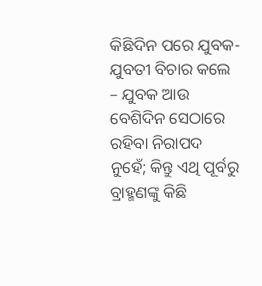କିଛିଦିନ ପରେ ଯୁବକ-ଯୁବତୀ ବିଚାର କଲେ – ଯୁବକ ଆଉ ବେଶିଦିନ ସେଠାରେ ରହିବା ନିରାପଦ ନୁହେଁ; କିନ୍ତୁ ଏଥି ପୂର୍ବରୁ ବ୍ରାହ୍ମଣଙ୍କୁ କିଛି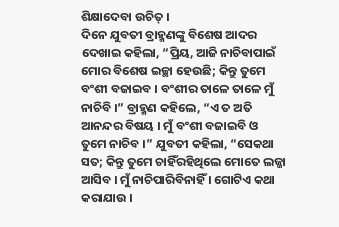ଶିକ୍ଷାଦେବା ଉଚିତ୍ ।
ଦିନେ ଯୁବତୀ ବ୍ରାହ୍ମଣଙ୍କୁ ବିଶେଷ ଆଦର ଦେଖାଇ କହିଲା, “ପ୍ରିୟ, ଆଜି ନାଚିବାପାଇଁ ମୋର ବିଶେଷ ଇଚ୍ଛା ହେଉଛି; କିନ୍ତୁ ତୁମେ ବଂଶୀ ବଜାଇବ । ବଂଶୀର ତାଳେ ତାଳେ ମୁଁ ନାଚିବି ।” ବ୍ରାହ୍ମଣ କହିଲେ, “ଏ ତ ଅତି ଆନନ୍ଦର ବିଷୟ । ମୁଁ ବଂଶୀ ବଜାଇବି ଓ ତୁମେ ନାଚିବ ।” ଯୁବତୀ କହିଲା, “ସେକଥା ସତ; କିନ୍ତୁ ତୁମେ ଚାହିଁରହିଥିଲେ ମୋତେ ଲଜ୍ଜା ଆସିବ । ମୁଁ ନାଚିପାରିବିନାହିଁ । ଗୋଟିଏ କଥା କରାଯାଉ ।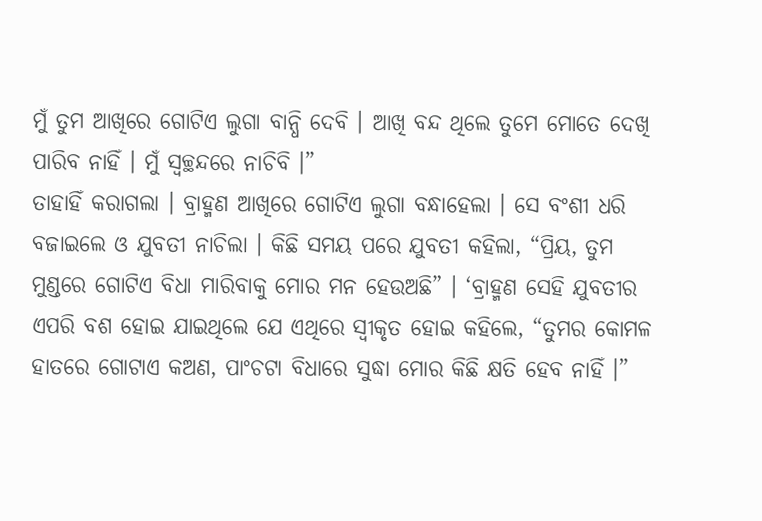ମୁଁ ତୁମ ଆଖିରେ ଗୋଟିଏ ଲୁଗା ବାନ୍ଧି ଦେବି । ଆଖି ବନ୍ଦ ଥିଲେ ତୁମେ ମୋତେ ଦେଖି ପାରିବ ନାହିଁ । ମୁଁ ସ୍ୱଚ୍ଛନ୍ଦରେ ନାଚିବି ।”
ତାହାହିଁ କରାଗଲା । ବ୍ରାହ୍ମଣ ଆଖିରେ ଗୋଟିଏ ଲୁଗା ବନ୍ଧାହେଲା । ସେ ବଂଶୀ ଧରି ବଜାଇଲେ ଓ ଯୁବତୀ ନାଚିଲା । କିଛି ସମୟ ପରେ ଯୁବତୀ କହିଲା, “ପ୍ରିୟ, ତୁମ ମୁଣ୍ଡରେ ଗୋଟିଏ ବିଧା ମାରିବାକୁ ମୋର ମନ ହେଉଅଛି” । ‘ବ୍ରାହ୍ମଣ ସେହି ଯୁବତୀର ଏପରି ବଶ ହୋଇ ଯାଇଥିଲେ ଯେ ଏଥିରେ ସ୍ୱୀକୃତ ହୋଇ କହିଲେ, “ତୁମର କୋମଳ ହାତରେ ଗୋଟାଏ କଅଣ, ପାଂଚଟା ବିଧାରେ ସୁଦ୍ଧା ମୋର କିଛି କ୍ଷତି ହେବ ନାହିଁ ।”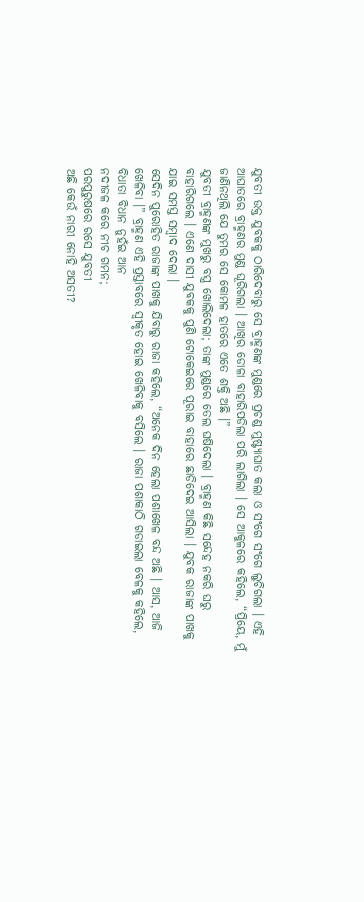ଯୁବତୀ ଉକ୍ତ ଯୁବକକୁ ଠାରିଦେବାରୁ ସେ ବ୍ରାହ୍ମଣଙ୍କ ମୁଣ୍ଡରେ ପ୍ରଚଣ୍ଡ ମୁଷ୍ଟ୍ୟାଘାତ କଲା ଓ ସଂଗେ ସଂଗେ ଲୁଚିଗଲା । ଏହି ଆଘାତରେ ବ୍ରାହ୍ମଣର ମୁଣ୍ଡ ଘୂରିଗଲା । ଆଖିର ଡୋଳା ବାହାରିପଡିଲା ପରି ଲାଗିଲା । ସେ ଆକୁଳରେ କହିଲେ, “ପ୍ରିୟେ, ମୁଁ ଜାଣିନଥିଲି ଯେ ତୁମର ସେ କୋମଳ ହାତରେ ଏତେ ଶକ୍ତି ଅଛି ।”
ଯୁବତୀ ବ୍ରାହ୍ମଣଙ୍କ ମୁଖରୁ ବସ୍ତ୍ର ଖୋଲିଦେଲା; ତାଙ୍କ ମୁଣ୍ଡରେ ତେଲ ଘଷିଦେଲା । ବ୍ରାହ୍ମଣ କିଛି ସନ୍ଦେହ ନକରି ଘରୁ ବାହାରିଗଲେ । ଏଣେ ଦାସୀ ଯୁବକକୁ ପୁଣି ଟୋକେଇରେ ପୂରାଇ ବାହାରେ ଛାଡିଦେଇ ଆସିଲା । ଯୁବକ ରାଜାଙ୍କ ପାଖକୁ ଯାଇ ସମସ୍ତ ସମ୍ବାଦ ଦେଲା ।
ସେଦିନ ପୁରୋହିତ ରାଜାଙ୍କ ପାଖକୁ ଯିବାରୁ ରାଜା କହିଲେ, “ଅନେକ ଦିନ ହେଲା ପଶାଖେଳ ବନ୍ଦ ଅଛି । ଆସ, ଆଜି ଖେଳିବା ।” ବ୍ରାହ୍ମଣ ଏହି ପ୍ରସ୍ତାବରେ ସ୍ୱୀକୃତ ହୋଇ ଖେଳିବାକୁ ବସିଲେ । ରାଜା ପଶାକାଠି ଗଡାଇଲା ବେଳକୁ କହିଲେ,
ବିଧାତା ବିଧାନ ନୁହଁଇ ଆନ
ନଦୀଜଳ କରେ ନୀଚ ଗମନ;
ପରପୁରୁଷରେ ରସେ ଯୁବତୀ
ଅଛି କେଉଁ ନାରୀ ନୋହି ଅସତୀ?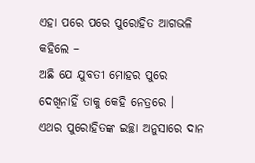ଏହା ପରେ ପରେ ପୁରୋହିତ ଆଗଭଳି କହିଲେ –
ଅଛି ଯେ ଯୁବତୀ ମୋହର ପୁରେ
ଦେଖିନାହିଁ ତାକୁ କେହି ନେତ୍ରରେ ।
ଏଥର ପୁରୋହିତଙ୍କ ଇଚ୍ଛା ଅନୁସାରେ ଦାନ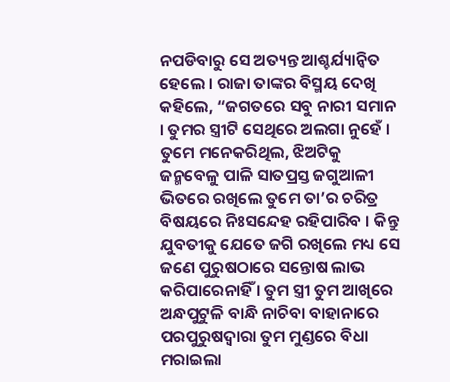ନପଡିବାରୁ ସେ ଅତ୍ୟନ୍ତ ଆଶ୍ଚର୍ଯ୍ୟାନ୍ୱିତ ହେଲେ । ରାଜା ତାଙ୍କର ବିସ୍ମୟ ଦେଖି କହିଲେ, “ଜଗତରେ ସବୁ ନାରୀ ସମାନ । ତୁମର ସ୍ତ୍ରୀଟି ସେଥିରେ ଅଲଗା ନୁହେଁ । ତୁମେ ମନେକରିଥିଲ, ଝିଅଟିକୁ ଜନ୍ମବେଳୁ ପାଳି ସାତପ୍ରସ୍ତ ଜଗୁଆଳୀ ଭିତରେ ରଖିଲେ ତୁମେ ତା’ର ଚରିତ୍ର ବିଷୟରେ ନିଃସନ୍ଦେହ ରହିପାରିବ । କିନ୍ତୁ ଯୁବତୀକୁ ଯେତେ ଜଗି ରଖିଲେ ମଧ୍ୟ ସେ ଜଣେ ପୁରୁଷଠାରେ ସନ୍ତୋଷ ଲାଭ କରିପାରେନାହିଁ । ତୁମ ସ୍ତ୍ରୀ ତୁମ ଆଖିରେ ଅନ୍ଧପୁଟୁଳି ବାନ୍ଧି ନାଚିବା ବାହାନାରେ ପରପୁରୁଷଦ୍ୱାରା ତୁମ ମୁଣ୍ଡରେ ବିଧା ମରାଇଲା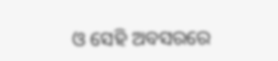ଓ ସେହି ଅବସରରେ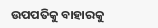ଉପପତିକୁ ବାହାରକୁ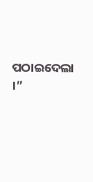ପଠାଇଦେଲା ।”